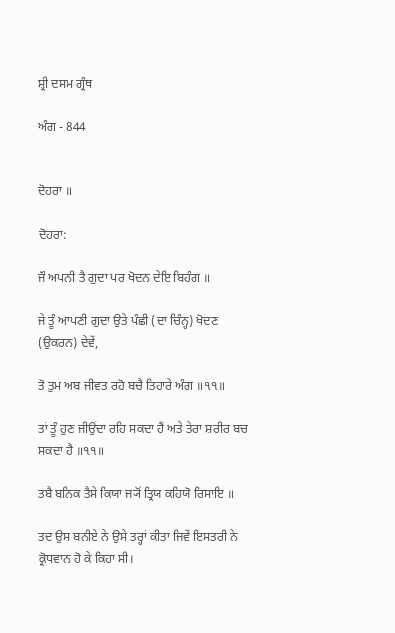ਸ਼੍ਰੀ ਦਸਮ ਗ੍ਰੰਥ

ਅੰਗ - 844


ਦੋਹਰਾ ॥

ਦੋਹਰਾ:

ਜੌ ਅਪਨੀ ਤੈ ਗੁਦਾ ਪਰ ਖੋਦਨ ਦੇਇ ਬਿਹੰਗ ॥

ਜੇ ਤੂੰ ਆਪਣੀ ਗੁਦਾ ਉਤੇ ਪੰਛੀ (ਦਾ ਚਿੰਨ੍ਹ) ਖੋਦਣ (ਉਕਰਨ) ਦੇਵੇਂ,

ਤੋ ਤੁਮ ਅਬ ਜੀਵਤ ਰਹੋ ਬਚੈ ਤਿਹਾਰੇ ਅੰਗ ॥੧੧॥

ਤਾਂ ਤੂੰ ਹੁਣ ਜੀਉਂਦਾ ਰਹਿ ਸਕਦਾ ਹੈਂ ਅਤੇ ਤੇਰਾ ਸ਼ਰੀਰ ਬਚ ਸਕਦਾ ਹੈ ॥੧੧॥

ਤਬੈ ਬਨਿਕ ਤੈਸੇ ਕਿਯਾ ਜ੍ਯੋਂ ਤ੍ਰਿਯ ਕਹਿਯੋ ਰਿਸਾਇ ॥

ਤਦ ਉਸ ਬਨੀਏ ਨੇ ਉਸੇ ਤਰ੍ਹਾਂ ਕੀਤਾ ਜਿਵੇਂ ਇਸਤਰੀ ਨੇ ਕ੍ਰੋਧਵਾਨ ਹੋ ਕੇ ਕਿਹਾ ਸੀ।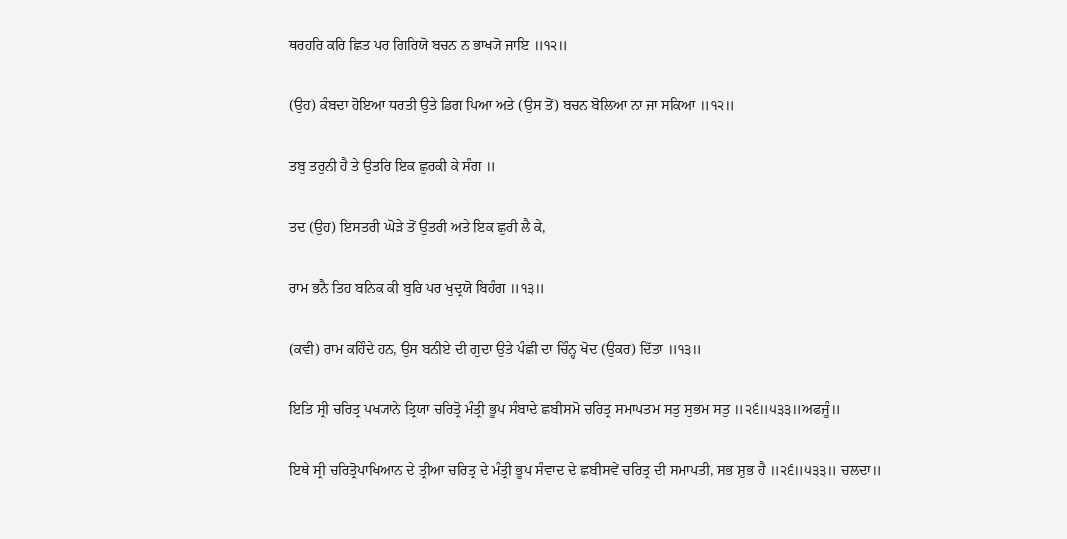ਥਰਹਰਿ ਕਰਿ ਛਿਤ ਪਰ ਗਿਰਿਯੋ ਬਚਨ ਨ ਭਾਖ੍ਯੋ ਜਾਇ ॥੧੨॥

(ਉਹ) ਕੰਬਦਾ ਹੋਇਆ ਧਰਤੀ ਉਤੇ ਡਿਗ ਪਿਆ ਅਤੇ (ਉਸ ਤੋਂ) ਬਚਨ ਬੋਲਿਆ ਨਾ ਜਾ ਸਕਿਆ ॥੧੨॥

ਤਬੁ ਤਰੁਨੀ ਹੈ ਤੇ ਉਤਰਿ ਇਕ ਛੁਰਕੀ ਕੇ ਸੰਗ ॥

ਤਦ (ਉਹ) ਇਸਤਰੀ ਘੋੜੇ ਤੋਂ ਉਤਰੀ ਅਤੇ ਇਕ ਛੁਰੀ ਲੈ ਕੇ,

ਰਾਮ ਭਨੈ ਤਿਹ ਬਨਿਕ ਕੀ ਬੁਰਿ ਪਰ ਖੁਦ੍ਰਯੋ ਬਿਹੰਗ ॥੧੩॥

(ਕਵੀ) ਰਾਮ ਕਹਿੰਦੇ ਹਨ, ਉਸ ਬਨੀਏ ਦੀ ਗੁਦਾ ਉਤੇ ਪੰਛੀ ਦਾ ਚਿੰਨ੍ਹ ਖੋਦ (ਉਕਰ) ਦਿੱਤਾ ॥੧੩॥

ਇਤਿ ਸ੍ਰੀ ਚਰਿਤ੍ਰ ਪਖ੍ਯਾਨੇ ਤ੍ਰਿਯਾ ਚਰਿਤ੍ਰੋ ਮੰਤ੍ਰੀ ਭੂਪ ਸੰਬਾਦੇ ਛਬੀਸਮੋ ਚਰਿਤ੍ਰ ਸਮਾਪਤਮ ਸਤੁ ਸੁਭਮ ਸਤੁ ॥੨੬॥੫੩੩॥ਅਫਜੂੰ॥

ਇਥੇ ਸ੍ਰੀ ਚਰਿਤ੍ਰੋਪਾਖਿਆਨ ਦੇ ਤ੍ਰੀਆ ਚਰਿਤ੍ਰ ਦੇ ਮੰਤ੍ਰੀ ਭੂਪ ਸੰਵਾਦ ਦੇ ਛਬੀਸਵੇਂ ਚਰਿਤ੍ਰ ਦੀ ਸਮਾਪਤੀ, ਸਭ ਸ਼ੁਭ ਹੈ ॥੨੬॥੫੩੩॥ ਚਲਦਾ॥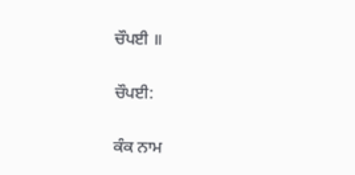ਚੌਪਈ ॥

ਚੌਪਈ:

ਕੰਕ ਨਾਮ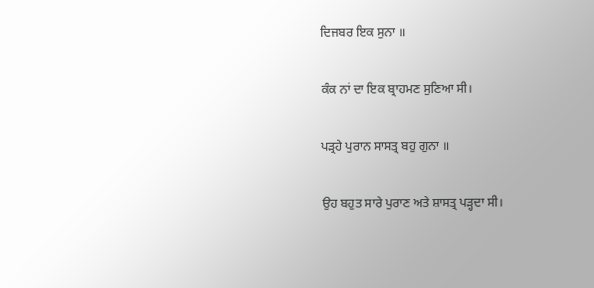ਦਿਜਬਰ ਇਕ ਸੁਨਾ ॥

ਕੰਕ ਨਾਂ ਦਾ ਇਕ ਬ੍ਰਾਹਮਣ ਸੁਣਿਆ ਸੀ।

ਪੜ੍ਰਹੇ ਪੁਰਾਨ ਸਾਸਤ੍ਰ ਬਹੁ ਗੁਨਾ ॥

ਉਹ ਬਹੁਤ ਸਾਰੇ ਪੁਰਾਣ ਅਤੇ ਸ਼ਾਸਤ੍ਰ ਪੜ੍ਹਦਾ ਸੀ।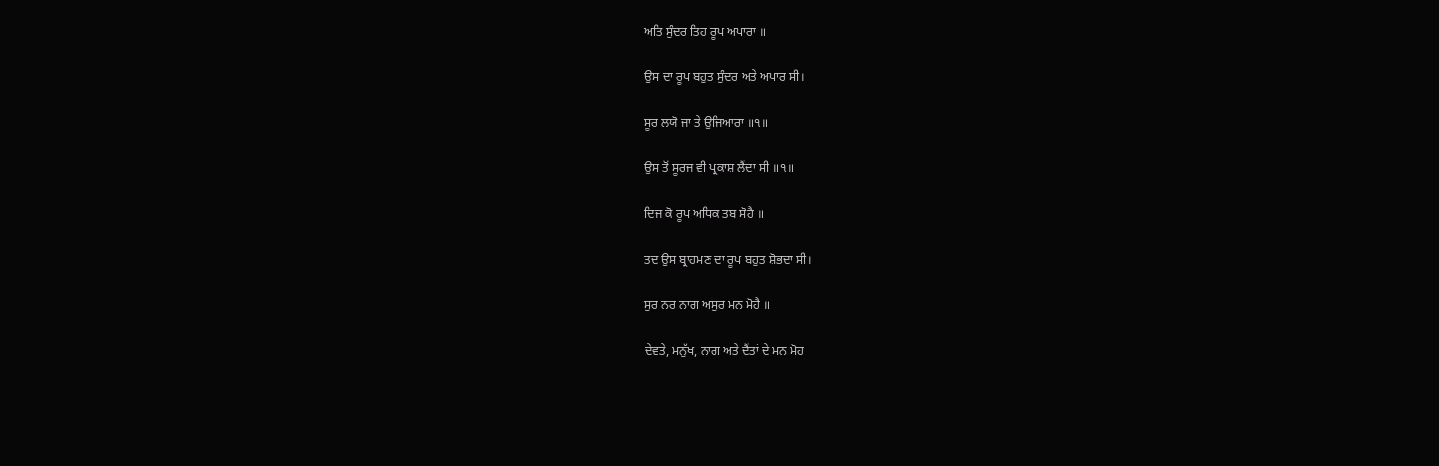ਅਤਿ ਸੁੰਦਰ ਤਿਹ ਰੂਪ ਅਪਾਰਾ ॥

ਉਸ ਦਾ ਰੂਪ ਬਹੁਤ ਸੁੰਦਰ ਅਤੇ ਅਪਾਰ ਸੀ।

ਸੂਰ ਲਯੋ ਜਾ ਤੇ ਉਜਿਆਰਾ ॥੧॥

ਉਸ ਤੋਂ ਸੂਰਜ ਵੀ ਪ੍ਰਕਾਸ਼ ਲੈਂਦਾ ਸੀ ॥੧॥

ਦਿਜ ਕੋ ਰੂਪ ਅਧਿਕ ਤਬ ਸੋਹੈ ॥

ਤਦ ਉਸ ਬ੍ਰਾਹਮਣ ਦਾ ਰੂਪ ਬਹੁਤ ਸ਼ੋਭਦਾ ਸੀ।

ਸੁਰ ਨਰ ਨਾਗ ਅਸੁਰ ਮਨ ਮੋਹੈ ॥

ਦੇਵਤੇ, ਮਨੁੱਖ, ਨਾਗ ਅਤੇ ਦੈਂਤਾਂ ਦੇ ਮਨ ਮੋਹ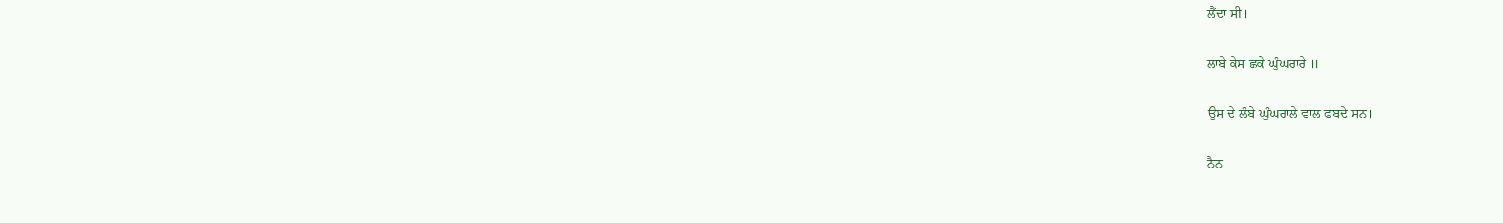ਲੈਂਦਾ ਸੀ।

ਲਾਬੇ ਕੇਸ ਛਕੇ ਘੁੰਘਰਾਰੇ ॥

ਉਸ ਦੇ ਲੰਬੇ ਘੁੰਘਰਾਲੇ ਵਾਲ ਫਬਦੇ ਸਨ।

ਨੈਨ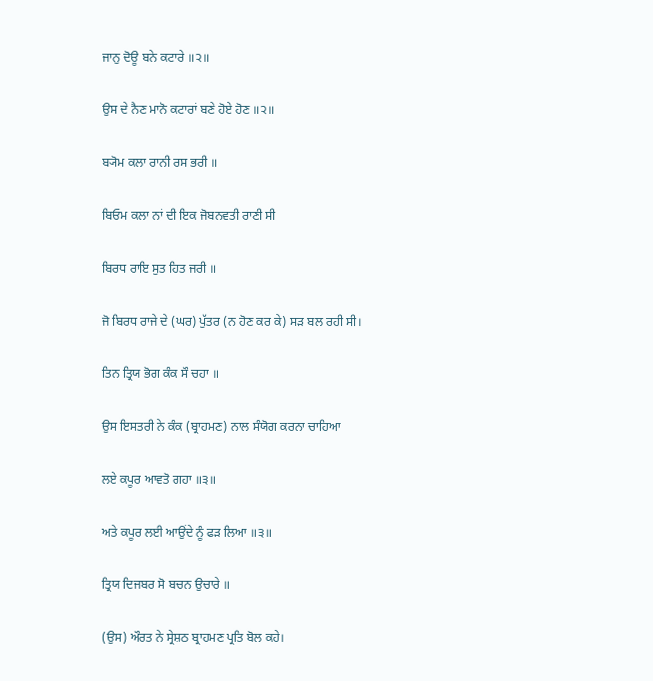ਜਾਨੁ ਦੋਊ ਬਨੇ ਕਟਾਰੇ ॥੨॥

ਉਸ ਦੇ ਨੈਣ ਮਾਨੋ ਕਟਾਰਾਂ ਬਣੇ ਹੋਏ ਹੋਣ ॥੨॥

ਬ੍ਯੋਮ ਕਲਾ ਰਾਨੀ ਰਸ ਭਰੀ ॥

ਬਿਓਮ ਕਲਾ ਨਾਂ ਦੀ ਇਕ ਜੋਬਨਵਤੀ ਰਾਣੀ ਸੀ

ਬਿਰਧ ਰਾਇ ਸੁਤ ਹਿਤ ਜਰੀ ॥

ਜੋ ਬਿਰਧ ਰਾਜੇ ਦੇ (ਘਰ) ਪੁੱਤਰ (ਨ ਹੋਣ ਕਰ ਕੇ) ਸੜ ਬਲ ਰਹੀ ਸੀ।

ਤਿਨ ਤ੍ਰਿਯ ਭੋਗ ਕੰਕ ਸੌ ਚਹਾ ॥

ਉਸ ਇਸਤਰੀ ਨੇ ਕੰਕ (ਬ੍ਰਾਹਮਣ) ਨਾਲ ਸੰਯੋਗ ਕਰਨਾ ਚਾਹਿਆ

ਲਏ ਕਪੂਰ ਆਵਤੋ ਗਹਾ ॥੩॥

ਅਤੇ ਕਪੂਰ ਲਈ ਆਉਂਦੇ ਨੂੰ ਫੜ ਲਿਆ ॥੩॥

ਤ੍ਰਿਯ ਦਿਜਬਰ ਸੋ ਬਚਨ ਉਚਾਰੇ ॥

(ਉਸ) ਔਰਤ ਨੇ ਸ੍ਰੇਸ਼ਠ ਬ੍ਰਾਹਮਣ ਪ੍ਰਤਿ ਬੋਲ ਕਹੇ।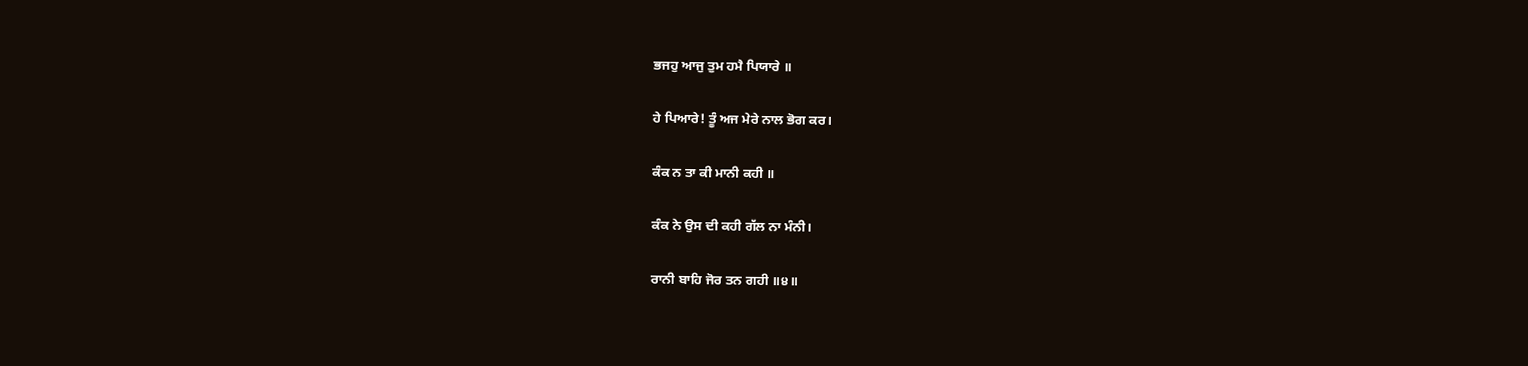ਭਜਹੁ ਆਜੁ ਤੁਮ ਹਮੈ ਪਿਯਾਰੇ ॥

ਹੇ ਪਿਆਰੇ! ਤੂੰ ਅਜ ਮੇਰੇ ਨਾਲ ਭੋਗ ਕਰ।

ਕੰਕ ਨ ਤਾ ਕੀ ਮਾਨੀ ਕਹੀ ॥

ਕੰਕ ਨੇ ਉਸ ਦੀ ਕਹੀ ਗੱਲ ਨਾ ਮੰਨੀ।

ਰਾਨੀ ਬਾਹਿ ਜੋਰ ਤਨ ਗਹੀ ॥੪॥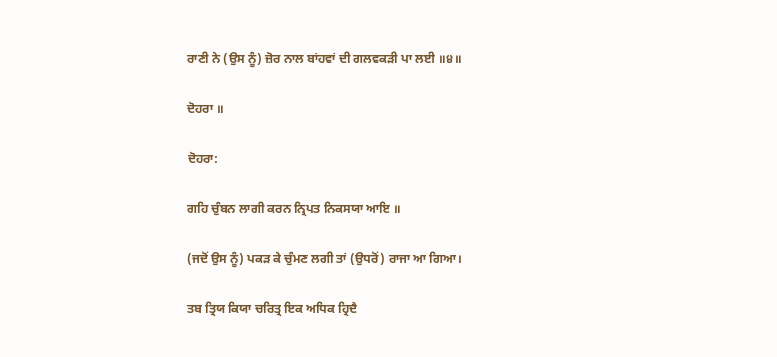ਰਾਣੀ ਨੇ (ਉਸ ਨੂੰ) ਜ਼ੋਰ ਨਾਲ ਬਾਂਹਵਾਂ ਦੀ ਗਲਵਕੜੀ ਪਾ ਲਈ ॥੪॥

ਦੋਹਰਾ ॥

ਦੋਹਰਾ:

ਗਹਿ ਚੁੰਬਨ ਲਾਗੀ ਕਰਨ ਨ੍ਰਿਪਤ ਨਿਕਸਯਾ ਆਇ ॥

(ਜਦੋਂ ਉਸ ਨੂੰ) ਪਕੜ ਕੇ ਚੁੰਮਣ ਲਗੀ ਤਾਂ (ਉਧਰੋਂ) ਰਾਜਾ ਆ ਗਿਆ।

ਤਬ ਤ੍ਰਿਯ ਕਿਯਾ ਚਰਿਤ੍ਰ ਇਕ ਅਧਿਕ ਹ੍ਰਿਦੈ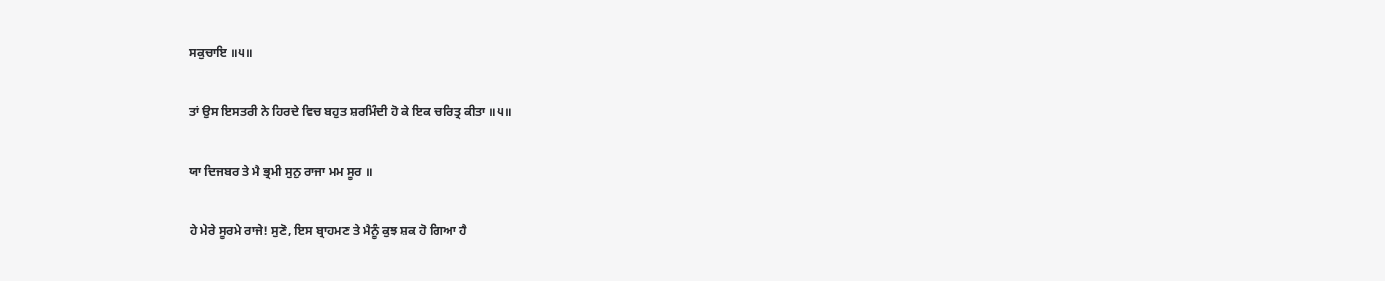ਸਕੁਚਾਇ ॥੫॥

ਤਾਂ ਉਸ ਇਸਤਰੀ ਨੇ ਹਿਰਦੇ ਵਿਚ ਬਹੁਤ ਸ਼ਰਮਿੰਦੀ ਹੋ ਕੇ ਇਕ ਚਰਿਤ੍ਰ ਕੀਤਾ ॥੫॥

ਯਾ ਦਿਜਬਰ ਤੇ ਮੈ ਭ੍ਰਮੀ ਸੁਨੁ ਰਾਜਾ ਮਮ ਸੂਰ ॥

ਹੇ ਮੇਰੇ ਸੂਰਮੇ ਰਾਜੇ! ਸੁਣੋ, ਇਸ ਬ੍ਰਾਹਮਣ ਤੇ ਮੈਨੂੰ ਕੁਝ ਸ਼ਕ ਹੋ ਗਿਆ ਹੈ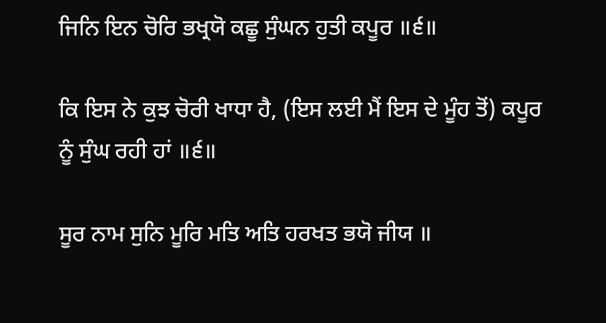ਜਿਨਿ ਇਨ ਚੋਰਿ ਭਖ੍ਰਯੋ ਕਛੂ ਸੁੰਘਨ ਹੁਤੀ ਕਪੂਰ ॥੬॥

ਕਿ ਇਸ ਨੇ ਕੁਝ ਚੋਰੀ ਖਾਧਾ ਹੈ, (ਇਸ ਲਈ ਮੈਂ ਇਸ ਦੇ ਮੂੰਹ ਤੋਂ) ਕਪੂਰ ਨੂੰ ਸੁੰਘ ਰਹੀ ਹਾਂ ॥੬॥

ਸੂਰ ਨਾਮ ਸੁਨਿ ਮੂਰਿ ਮਤਿ ਅਤਿ ਹਰਖਤ ਭਯੋ ਜੀਯ ॥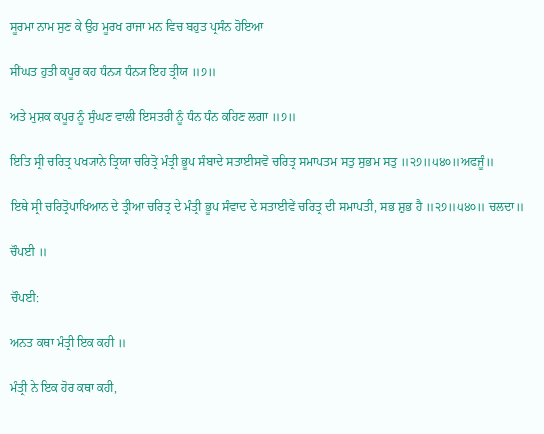ਸੂਰਮਾ ਨਾਮ ਸੁਣ ਕੇ ਉਹ ਮੂਰਖ ਰਾਜਾ ਮਨ ਵਿਚ ਬਹੁਤ ਪ੍ਰਸੰਨ ਹੋਇਆ

ਸੀਂਘਤ ਹੁਤੀ ਕਪੂਰ ਕਹ ਧੰਨ੍ਯ ਧੰਨ੍ਯ ਇਹ ਤ੍ਰੀਯ ॥੭॥

ਅਤੇ ਮੁਸ਼ਕ ਕਪੂਰ ਨੂੰ ਸੁੰਘਣ ਵਾਲੀ ਇਸਤਰੀ ਨੂੰ ਧੰਨ ਧੰਨ ਕਹਿਣ ਲਗਾ ॥੭॥

ਇਤਿ ਸ੍ਰੀ ਚਰਿਤ੍ਰ ਪਖ੍ਯਾਨੇ ਤ੍ਰਿਯਾ ਚਰਿਤ੍ਰੋ ਮੰਤ੍ਰੀ ਭੂਪ ਸੰਬਾਦੇ ਸਤਾਈਸਵੋ ਚਰਿਤ੍ਰ ਸਮਾਪਤਮ ਸਤੁ ਸੁਭਮ ਸਤੁ ॥੨੭॥੫੪੦॥ਅਫਜੂੰ॥

ਇਥੇ ਸ੍ਰੀ ਚਰਿਤ੍ਰੋਪਾਖਿਆਨ ਦੇ ਤ੍ਰੀਆ ਚਰਿਤ੍ਰ ਦੇ ਮੰਤ੍ਰੀ ਭੂਪ ਸੰਵਾਦ ਦੇ ਸਤਾਈਵੇਂ ਚਰਿਤ੍ਰ ਦੀ ਸਮਾਪਤੀ, ਸਭ ਸ਼ੁਭ ਹੈ ॥੨੭॥੫੪੦॥ ਚਲਦਾ॥

ਚੌਪਈ ॥

ਚੌਪਈ:

ਅਨਤ ਕਥਾ ਮੰਤ੍ਰੀ ਇਕ ਕਹੀ ॥

ਮੰਤ੍ਰੀ ਨੇ ਇਕ ਹੋਰ ਕਥਾ ਕਹੀ,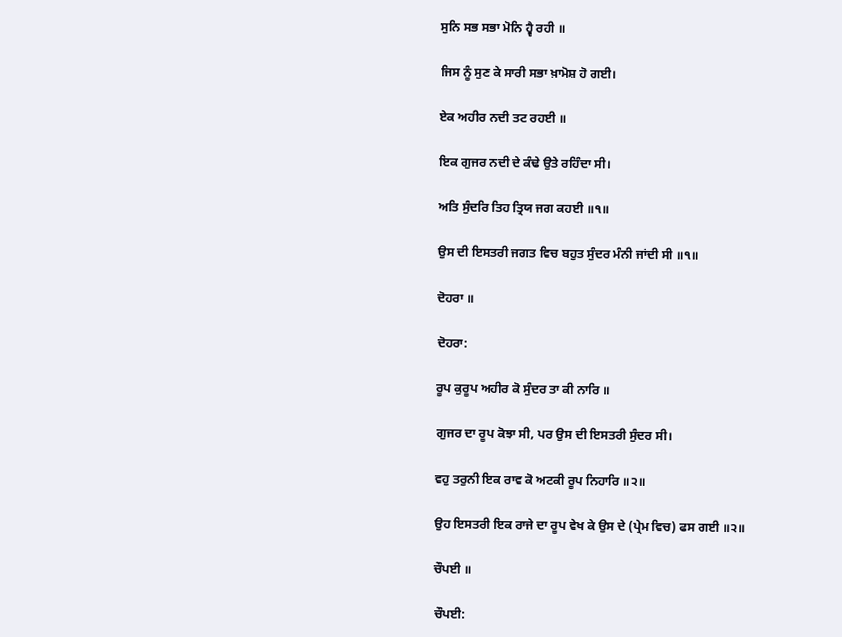ਸੁਨਿ ਸਭ ਸਭਾ ਮੋਨਿ ਹ੍ਵੈ ਰਹੀ ॥

ਜਿਸ ਨੂੰ ਸੁਣ ਕੇ ਸਾਰੀ ਸਭਾ ਖ਼ਾਮੋਸ਼ ਹੋ ਗਈ।

ਏਕ ਅਹੀਰ ਨਦੀ ਤਟ ਰਹਈ ॥

ਇਕ ਗੁਜਰ ਨਦੀ ਦੇ ਕੰਢੇ ਉਤੇ ਰਹਿੰਦਾ ਸੀ।

ਅਤਿ ਸੁੰਦਰਿ ਤਿਹ ਤ੍ਰਿਯ ਜਗ ਕਹਈ ॥੧॥

ਉਸ ਦੀ ਇਸਤਰੀ ਜਗਤ ਵਿਚ ਬਹੁਤ ਸੁੰਦਰ ਮੰਨੀ ਜਾਂਦੀ ਸੀ ॥੧॥

ਦੋਹਰਾ ॥

ਦੋਹਰਾ:

ਰੂਪ ਕੁਰੂਪ ਅਹੀਰ ਕੋ ਸੁੰਦਰ ਤਾ ਕੀ ਨਾਰਿ ॥

ਗੁਜਰ ਦਾ ਰੂਪ ਕੋਝਾ ਸੀ, ਪਰ ਉਸ ਦੀ ਇਸਤਰੀ ਸੁੰਦਰ ਸੀ।

ਵਹੁ ਤਰੁਨੀ ਇਕ ਰਾਵ ਕੋ ਅਟਕੀ ਰੂਪ ਨਿਹਾਰਿ ॥੨॥

ਉਹ ਇਸਤਰੀ ਇਕ ਰਾਜੇ ਦਾ ਰੂਪ ਵੇਖ ਕੇ ਉਸ ਦੇ (ਪ੍ਰੇਮ ਵਿਚ) ਫਸ ਗਈ ॥੨॥

ਚੌਪਈ ॥

ਚੌਪਈ: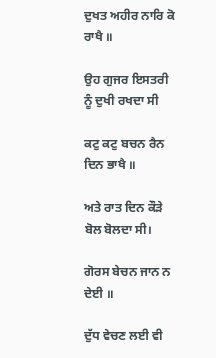ਦੁਖਤ ਅਹੀਰ ਨਾਰਿ ਕੋ ਰਾਖੈ ॥

ਉਹ ਗੁਜਰ ਇਸਤਰੀ ਨੂੰ ਦੁਖੀ ਰਖਦਾ ਸੀ

ਕਟੁ ਕਟੁ ਬਚਨ ਰੈਨ ਦਿਨ ਭਾਖੈ ॥

ਅਤੇ ਰਾਤ ਦਿਨ ਕੌੜੇ ਬੋਲ ਬੋਲਦਾ ਸੀ।

ਗੋਰਸ ਬੇਚਨ ਜਾਨ ਨ ਦੇਈ ॥

ਦੁੱਧ ਵੇਚਣ ਲਈ ਵੀ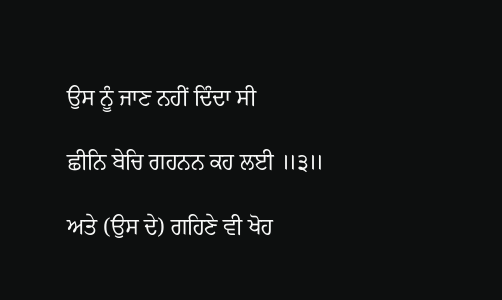ਉਸ ਨੂੰ ਜਾਣ ਨਹੀਂ ਦਿੰਦਾ ਸੀ

ਛੀਨਿ ਬੇਚਿ ਗਹਨਨ ਕਹ ਲਈ ॥੩॥

ਅਤੇ (ਉਸ ਦੇ) ਗਹਿਣੇ ਵੀ ਖੋਹ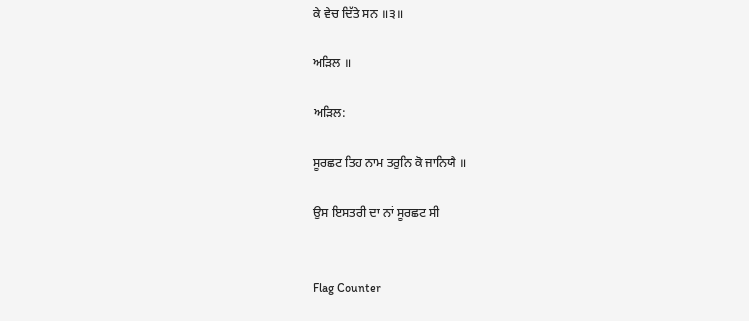ਕੇ ਵੇਚ ਦਿੱਤੇ ਸਨ ॥੩॥

ਅੜਿਲ ॥

ਅੜਿਲ:

ਸੂਰਛਟ ਤਿਹ ਨਾਮ ਤਰੁਨਿ ਕੋ ਜਾਨਿਯੈ ॥

ਉਸ ਇਸਤਰੀ ਦਾ ਨਾਂ ਸੂਰਛਟ ਸੀ


Flag Counter